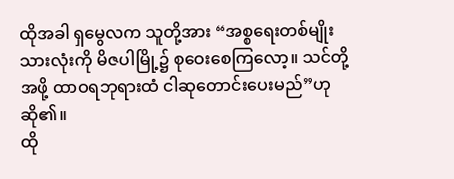ထိုအခါ ရှမွေလက သူတို့အား “အစ္စရေးတစ်မျိုးသားလုံးကို မိဇပါမြို့၌ စုဝေးစေကြလော့။ သင်တို့အဖို့ ထာဝရဘုရားထံ ငါဆုတောင်းပေးမည်”ဟု ဆို၏။
ထို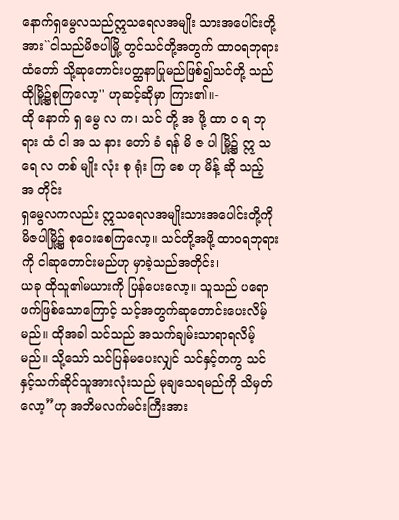နောက်ရှမွေလသည်ဣသရေလအမျိုး သားအပေါင်းတို့အား``ငါသည်မိဇပါမြို့ တွင်သင်တို့အတွက် ထာဝရဘုရားထံတော် သို့ဆုတောင်းပတ္ထနာပြုမည်ဖြစ်၍သင်တို့ သည်ထိုမြို့၌စုကြလော့'' ဟုဆင့်ဆိုမှာ ကြား၏။-
ထို နောက် ရှ မွေ လ က၊ သင် တို့ အ ဖို့ ထာ ဝ ရ ဘု ရား ထံ ငါ အ သ နား တော် ခံ ရန် မိ ဇ ပါ မြို့၌ ဣ သ ရေ လ တစ် မျိုး လုံး စု ရုံး ကြ စေ ဟု မိန့် ဆို သည့် အ တိုင်း
ရှမွေလကလည်း ဣသရေလအမျိုးသားအပေါင်းတို့ကို မိဇပါမြို့၌ စုဝေးစေကြလော့။ သင်တို့အဖို့ ထာဝရဘုရားကို ငါဆုတောင်းမည်ဟု မှာခဲ့သည်အတိုင်း၊
ယခု ထိုသူ၏မယားကို ပြန်ပေးလော့။ သူသည် ပရောဖက်ဖြစ်သောကြောင့် သင့်အတွက်ဆုတောင်းပေးလိမ့်မည်။ ထိုအခါ သင်သည် အသက်ချမ်းသာရာရလိမ့်မည်။ သို့သော် သင်ပြန်မပေးလျှင် သင်နှင့်တကွ သင်နှင့်သက်ဆိုင်သူအားလုံးသည် မုချသေရမည်ကို သိမှတ်လော့”ဟု အဘိမလက်မင်းကြီးအား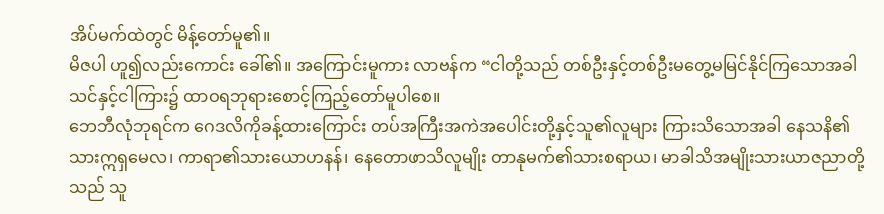အိပ်မက်ထဲတွင် မိန့်တော်မူ၏။
မိဇပါ ဟူ၍လည်းကောင်း ခေါ်၏။ အကြောင်းမူကား လာဗန်က “ငါတို့သည် တစ်ဦးနှင့်တစ်ဦးမတွေ့မမြင်နိုင်ကြသောအခါ သင်နှင့်ငါကြား၌ ထာဝရဘုရားစောင့်ကြည့်တော်မူပါစေ။
ဘေဘီလုံဘုရင်က ဂေဒလိကိုခန့်ထားကြောင်း တပ်အကြီးအကဲအပေါင်းတို့နှင့်သူ၏လူများ ကြားသိသောအခါ နေသနိ၏သားဣရှမေလ၊ ကာရာ၏သားယောဟနန်၊ နေတောဖာသိလူမျိုး တာနုမက်၏သားစရာယ၊ မာခါသိအမျိုးသားယာဇညာတို့သည် သူ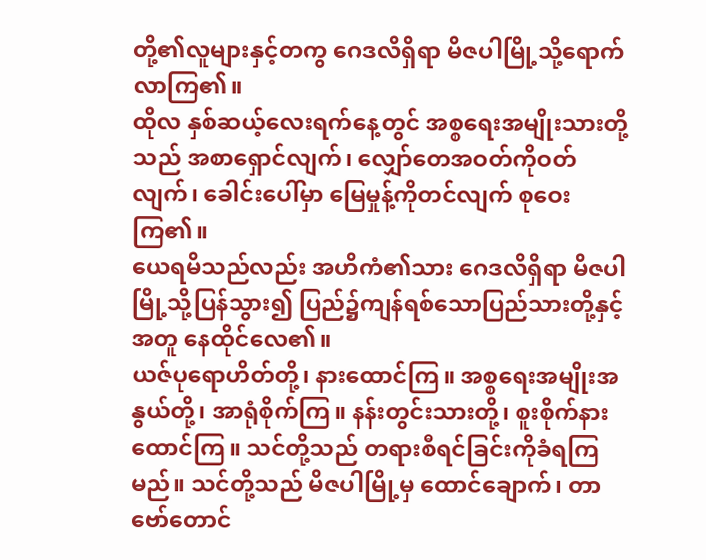တို့၏လူများနှင့်တကွ ဂေဒလိရှိရာ မိဇပါမြို့သို့ရောက်လာကြ၏။
ထိုလ နှစ်ဆယ့်လေးရက်နေ့တွင် အစ္စရေးအမျိုးသားတို့သည် အစာရှောင်လျက်၊ လျှော်တေအဝတ်ကိုဝတ်လျက်၊ ခေါင်းပေါ်မှာ မြေမှုန့်ကိုတင်လျက် စုဝေးကြ၏။
ယေရမိသည်လည်း အဟိကံ၏သား ဂေဒလိရှိရာ မိဇပါမြို့သို့ပြန်သွား၍ ပြည်၌ကျန်ရစ်သောပြည်သားတို့နှင့်အတူ နေထိုင်လေ၏။
ယဇ်ပုရောဟိတ်တို့၊ နားထောင်ကြ။ အစ္စရေးအမျိုးအနွယ်တို့၊ အာရုံစိုက်ကြ။ နန်းတွင်းသားတို့၊ စူးစိုက်နားထောင်ကြ။ သင်တို့သည် တရားစီရင်ခြင်းကိုခံရကြမည်။ သင်တို့သည် မိဇပါမြို့မှ ထောင်ချောက်၊ တာဗော်တောင်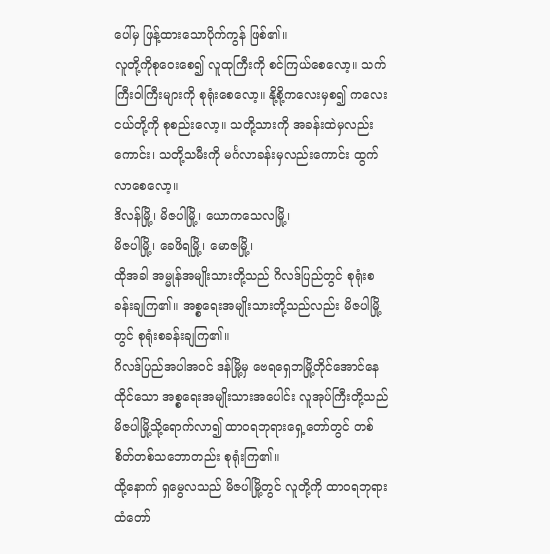ပေါ်မှ ဖြန့်ထားသောပိုက်ကွန် ဖြစ်၏။
လူတို့ကိုစုဝေးစေ၍ လူထုကြီးကို စင်ကြယ်စေလော့။ သက်ကြီးဝါကြီးများကို စုရုံးစေလော့။ နို့စို့ကလေးမှစ၍ ကလေးငယ်တို့ကို စုစည်းလော့။ သတို့သားကို အခန်းထဲမှလည်းကောင်း၊ သတို့သမီးကို မင်္ဂလာခန်းမှလည်းကောင်း ထွက်လာစေလော့။
ဒိလန်မြို့၊ မိဇပါမြို့၊ ယောကသေလမြို့၊
မိဇပါမြို့၊ ခေဖိရမြို့၊ မောဇမြို့၊
ထိုအခါ အမ္မုန်အမျိုးသားတို့သည် ဂိလဒ်ပြည်တွင် စုရုံးစခန်းချကြ၏။ အစ္စရေးအမျိုးသားတို့သည်လည်း မိဇပါမြို့တွင် စုရုံးစခန်းချကြ၏။
ဂိလဒ်ပြည်အပါအဝင် ဒန်မြို့မှ ဗေရရှေဘမြို့တိုင်အောင်နေထိုင်သော အစ္စရေးအမျိုးသားအပေါင်း လူအုပ်ကြီးတို့သည် မိဇပါမြို့သို့ရောက်လာ၍ ထာဝရဘုရားရှေ့တော်တွင် တစ်စိတ်တစ်သဘောတည်း စုရုံးကြ၏။
ထို့နောက် ရှမွေလသည် မိဇပါမြို့တွင် လူတို့ကို ထာဝရဘုရားထံတော်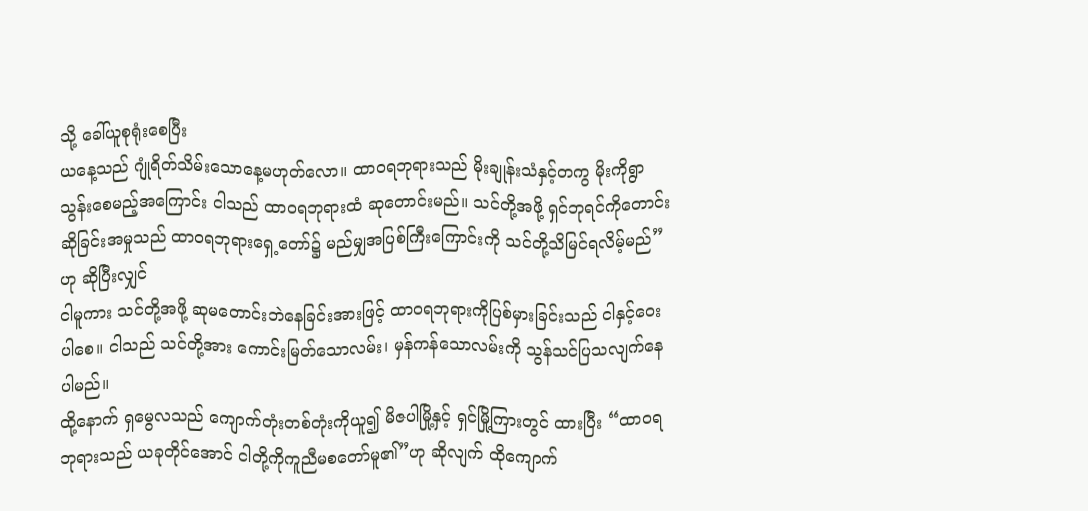သို့ ခေါ်ယူစုရုံးစေပြီး
ယနေ့သည် ဂျုံရိတ်သိမ်းသောနေ့မဟုတ်လော။ ထာဝရဘုရားသည် မိုးချုန်းသံနှင့်တကွ မိုးကိုရွာသွန်းစေမည့်အကြောင်း ငါသည် ထာဝရဘုရားထံ ဆုတောင်းမည်။ သင်တို့အဖို့ ရှင်ဘုရင်ကိုတောင်းဆိုခြင်းအမှုသည် ထာဝရဘုရားရှေ့တော်၌ မည်မျှအပြစ်ကြီးကြောင်းကို သင်တို့သိမြင်ရလိမ့်မည်”ဟု ဆိုပြီးလျှင်
ငါမူကား သင်တို့အဖို့ ဆုမတောင်းဘဲနေခြင်းအားဖြင့် ထာဝရဘုရားကိုပြစ်မှားခြင်းသည် ငါနှင့်ဝေးပါစေ။ ငါသည် သင်တို့အား ကောင်းမြတ်သောလမ်း၊ မှန်ကန်သောလမ်းကို သွန်သင်ပြသလျက်နေပါမည်။
ထို့နောက် ရှမွေလသည် ကျောက်တုံးတစ်တုံးကိုယူ၍ မိဇပါမြို့နှင့် ရှင်မြို့ကြားတွင် ထားပြီး “ထာဝရဘုရားသည် ယခုတိုင်အောင် ငါတို့ကိုကူညီမစတော်မူ၏”ဟု ဆိုလျက် ထိုကျောက်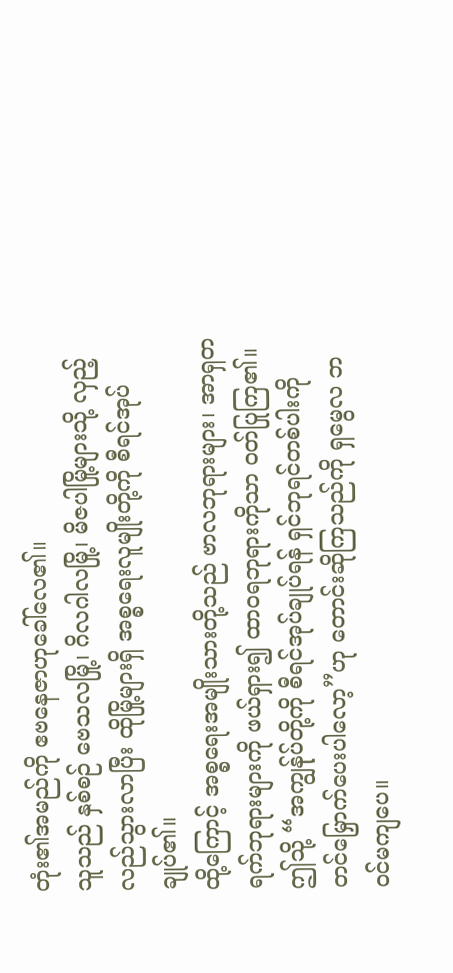တုံး၏အမည်ကို ဧဗနေဇာဟုခေါ်လေ၏။
သူသည် နှစ်စဉ် ဗေသလမြို့၊ ဂိလဂါလမြို့၊ မိဇပါမြို့များသို့ လှည့်လည်သွားလာပြီး ထိုမြို့များရှိ အစ္စရေးလူမျိုးတို့ကို စီရင်အုပ်ချုပ်၏။
ထို့ကြောင့် အစ္စရေးအမျိုးသားတို့သည် ဗာလဘုရားများ၊ အာရှတရက်ဘုရားများကို ဖယ်ရှား၍ ထာဝရဘုရားကိုသာ ဝတ်ပြုကြ၏။
ဤသို့ “အကျွန်ုပ်တို့ကို စီရင်အုပ်ချုပ်ရန် ရှင်ဘုရင်တစ်ပါးကို တင်မြှောက်ပေးပါလော့”ဟု တောင်းဆိုကြသည်ကို ရှမွေလ ဘဝင်မကျပေ။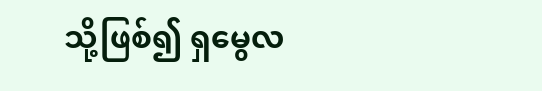သို့ဖြစ်၍ ရှမွေလ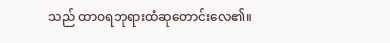သည် ထာဝရဘုရားထံဆုတောင်းလေ၏။